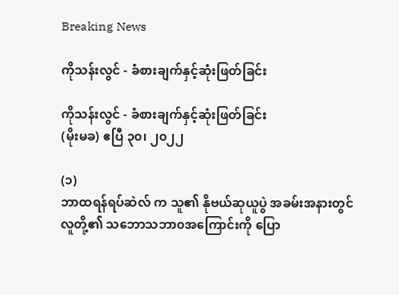Breaking News

ကိုသန်းလွင် - ခံစားချက်နှင့်ဆုံးဖြတ်ခြင်း

ကိုသန်းလွင် - ခံစားချက်နှင့်ဆုံးဖြတ်ခြင်း
(မိုးမခ) ဧပြီ ၃၀၊ ၂၀၂၂

(၁)
ဘာထရန်ရပ်ဆဲလ် က သူ၏ နိုဗယ်ဆုယူပွဲ အခမ်းအနားတွင် လူတို့၏ သဘောသဘာ၀အကြောင်းကို ပြော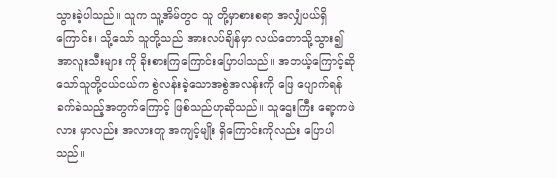သွားခဲ့ပါသည်။ သူက သူ့အိမ်တွင သူ တို့မှာစားစရာ အလျှံပယ်ရှိကြောင်း၊ သို့သော် သူတို့သည် အားလပ်ချိန်မှာ လယ်တောသို့သွား၍ အာလူးသီးများ ကို ခိုးစားကြကြောင်းပြောပါသည်။ အဘယ့်ကြောင့်ဆိုသော်သူတို့ငယ်ငယ်က စွဲလန်းခဲ့သောအစွဲအလန်းကို ဖြေ ပျောက်ရန် ခက်ခဲသည့်အတွက်ကြောင့် ဖြစ်သည်ဟုဆိုသည်။ သူဌေးကြီး ရော့ကဖဲလား မှာလည်း အလားတူ အကျင့်မျိုး ရှိကြောင်းကိုလည်း ပြောပါသည်။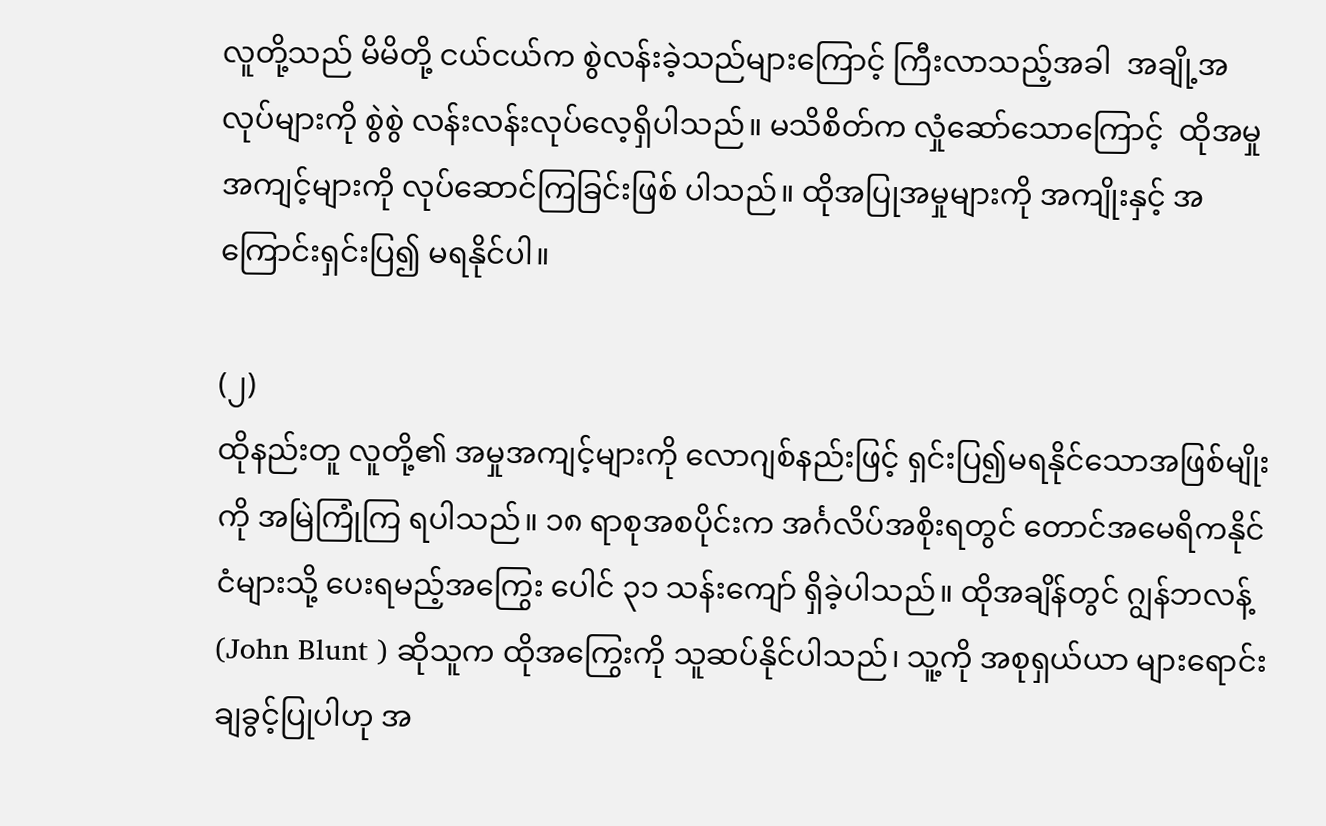လူတို့သည် မိမိတို့ ငယ်ငယ်က စွဲလန်းခဲ့သည်များကြောင့် ကြီးလာသည့်အခါ  အချို့အလုပ်များကို စွဲစွဲ လန်းလန်းလုပ်လေ့ရှိပါသည်။ မသိစိတ်က လှုံဆော်သောကြောင့်  ထိုအမှုအကျင့်များကို လုပ်ဆောင်ကြခြင်းဖြစ် ပါသည်။ ထိုအပြုအမှုများကို အကျိုးနှင့် အကြောင်းရှင်းပြ၍ မရနိုင်ပါ။

(၂)
ထိုနည်းတူ လူတို့၏ အမှုအကျင့်များကို လောဂျစ်နည်းဖြင့် ရှင်းပြ၍မရနိုင်သောအဖြစ်မျိုးကို အမြဲကြုံကြ ရပါသည်။ ၁၈ ရာစုအစပိုင်းက အင်္ဂလိပ်အစိုးရတွင် တောင်အမေရိကနိုင်ငံများသို့ ပေးရမည့်အကြွေး ပေါင် ၃၁ သန်းကျော် ရှိခဲ့ပါသည်။ ထိုအချိန်တွင် ဂျွန်ဘလန့် (John Blunt ) ဆိုသူက ထိုအကြွေးကို သူဆပ်နိုင်ပါသည်၊ သူ့ကို အစုရှယ်ယာ များရောင်းချခွင့်ပြုပါဟု အ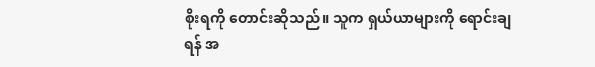စိုးရကို တောင်းဆိုသည်။ သူက ရှယ်ယာများကို ရောင်းချရန် အ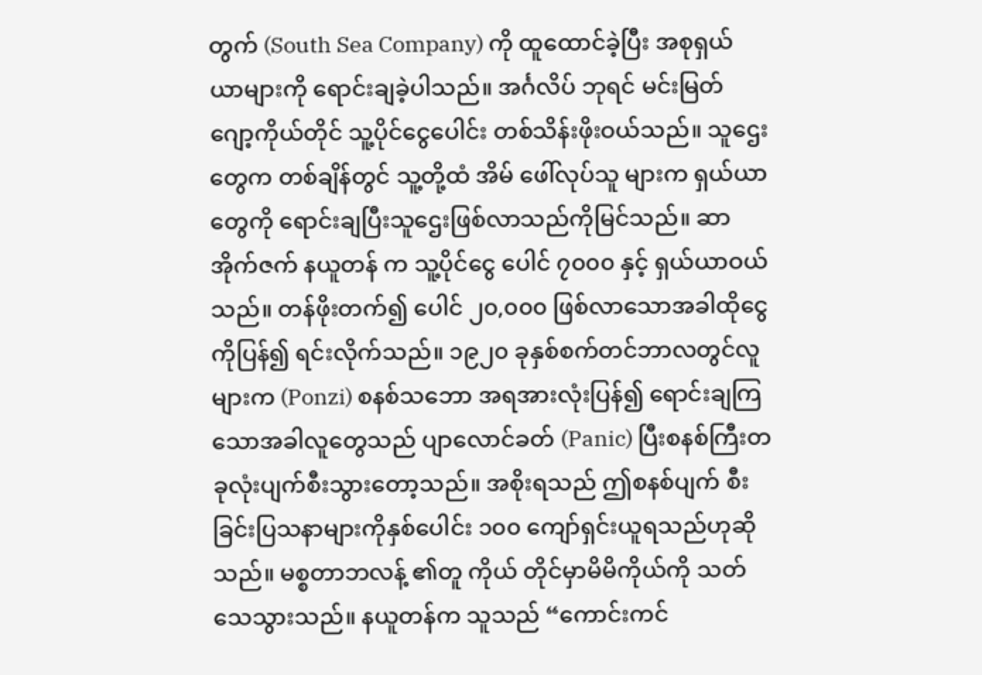တွက် (South Sea Company) ကို ထူထောင်ခဲ့ပြီး အစုရှယ်ယာများကို ရောင်းချခဲ့ပါသည်။ အင်္ဂလိပ် ဘုရင် မင်းမြတ် ဂျော့ကိုယ်တိုင် သူ့ပိုင်ငွေပေါင်း တစ်သိန်းဖိုးဝယ်သည်။ သူဌေး တွေက တစ်ချိန်တွင် သူ့တို့ထံ အိမ် ဖေါ်လုပ်သူ များက ရှယ်ယာတွေကို ရောင်းချပြီးသူဌေးဖြစ်လာသည်ကိုမြင်သည်။ ဆာအိုက်ဇက် နယူတန် က သူ့ပိုင်ငွေ ပေါင် ၇၀၀၀ နှင့် ရှယ်ယာဝယ်သည်။ တန်ဖိုးတက်၍ ပေါင် ၂၀,၀၀၀ ဖြစ်လာသောအခါထိုငွေကိုပြန်၍ ရင်းလိုက်သည်။ ၁၉၂၀ ခုနှစ်စက်တင်ဘာလတွင်လူများက (Ponzi) စနစ်သဘော အရအားလုံးပြန်၍ ရောင်းချကြသောအခါလူတွေသည် ပျာလောင်ခတ် (Panic) ပြီးစနစ်ကြီးတခုလုံးပျက်စီးသွားတော့သည်။ အစိုးရသည် ဤစနစ်ပျက် စီးခြင်းပြသနာများကိုနှစ်ပေါင်း ၁၀၀ ကျော်ရှင်းယူရသည်ဟုဆိုသည်။ မစ္စတာဘလန့် ၏တူ ကိုယ် တိုင်မှာမိမိကိုယ်ကို သတ်သေသွားသည်။ နယူတန်က သူသည် “ကောင်းကင်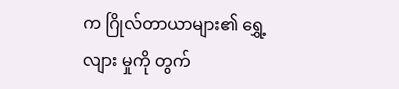က ဂြိုလ်တာယာများ၏ ရွှေ့လျား မှုကို တွက်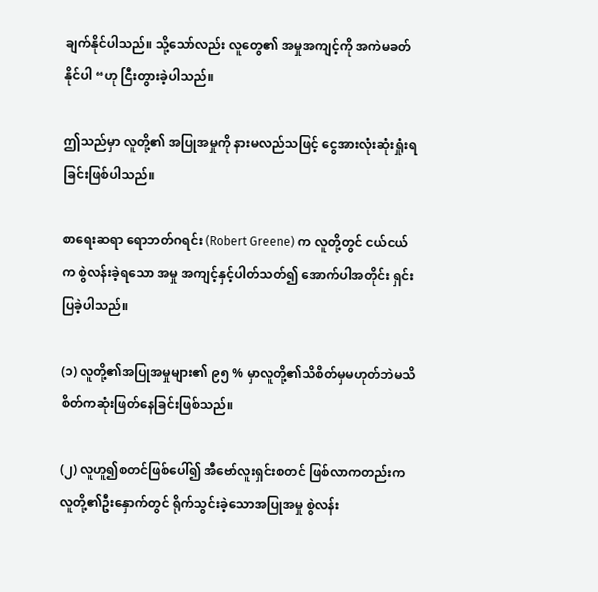ချက်နိုင်ပါသည်။ သို့သော်လည်း လူတွေ၏ အမှုအကျင့်ကို အကဲမခတ်နိုင်ပါ “ဟု ငြီးတွားခဲ့ပါသည်။

ဤသည်မှာ လူတို့၏ အပြုအမှုကို နားမလည်သဖြင့် ငွေအားလုံးဆုံးရှုံးရခြင်းဖြစ်ပါသည်။

စာရေးဆရာ ရောဘတ်ဂရင်း (Robert Greene) က လူတို့တွင် ငယ်ငယ်က စွဲလန်းခဲ့ရသော အမှု အကျင့်နှင့်ပါတ်သတ်၍ အောက်ပါအတိုင်း ရှင်းပြခဲ့ပါသည်။

(၁) လူတို့၏အပြုအမှုများ၏ ၉၅ % မှာလူတို့၏သိစိတ်မှမဟုတ်ဘဲမသိစိတ်ကဆုံးဖြတ်နေခြင်းဖြစ်သည်။

(၂) လူဟူ၍စတင်ဖြစ်ပေါ်၍ အီဗော်လူးရှင်းစတင် ဖြစ်လာကတည်းက လူတို့၏ဦးနှောက်တွင် ရိုက်သွင်းခဲ့သောအပြုအမှု စွဲလန်း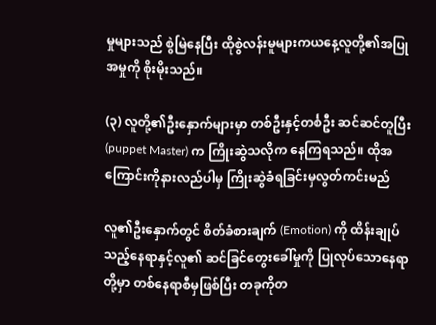မှုများသည် စွဲမြဲနေပြီး ထိုစွဲလန်းမူများကယနေ့လူတို့၏အပြုအမှုကို စိုးမိုးသည်။

(၃) လူတို့၏ဦးနှောက်များမှာ တစ်ဦးနှင့်တင်္စဦး ဆင်ဆင်တူပြီး (puppet Master) က ကြိုးဆွဲသလိုက နေကြရသည်။ ထိုအကြောင်းကိုနားလည်ပါမှ ကြိုးဆွဲခံရခြင်းမှလွတ်ကင်းမည်

လူ၏ဦးနှောက်တွင် စိတ်ခံစားချက် (Emotion) ကို ထိန်းချုပ်သည့်နေရာနှင့်လူ၏ ဆင်ခြင်တွေးခေါ်မှုကို ပြုလုပ်သောနေရာတို့မှာ တစ်နေရာစီမှဖြစ်ပြီး တခုကိုတ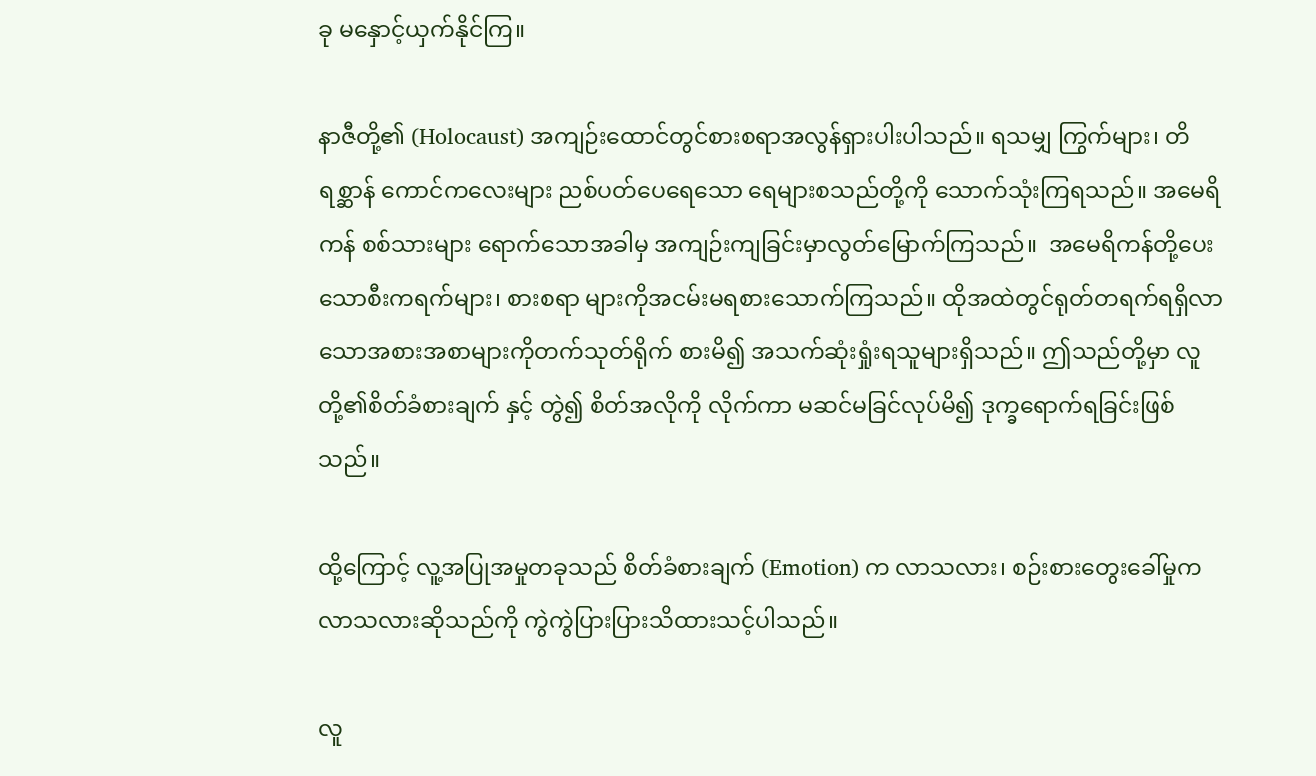ခု မနှောင့်ယှက်နိုင်ကြ။

နာဇီတို့၏ (Holocaust) အကျဉ်းထောင်တွင်စားစရာအလွန်ရှားပါးပါသည်။ ရသမျှ ကြွက်များ၊ တိရစ္ဆာန် ကောင်ကလေးများ ညစ်ပတ်ပေရေသော ရေများစသည်တို့ကို သောက်သုံးကြရသည်။ အမေရိကန် စစ်သားများ ရောက်သောအခါမှ အကျဉ်းကျခြင်းမှာလွတ်မြောက်ကြသည်။  အမေရိကန်တို့ပေး သောစီးကရက်များ၊ စားစရာ များကိုအငမ်းမရစားသောက်ကြသည်။ ထိုအထဲတွင်ရုတ်တရက်ရရှိလာသောအစားအစာများကိုတက်သုတ်ရိုက် စားမိ၍ အသက်ဆုံးရှုံးရသူများရှိသည်။ ဤသည်တို့မှာ လူတို့၏စိတ်ခံစားချက် နှင့် တွဲ၍ စိတ်အလိုကို လိုက်ကာ မဆင်မခြင်လုပ်မိ၍ ဒုက္ခရောက်ရခြင်းဖြစ်သည်။

ထို့ကြောင့် လူ့အပြုအမှုတခုသည် စိတ်ခံစားချက် (Emotion) က လာသလား၊ စဉ်းစားတွေးခေါ်မှုက လာသလားဆိုသည်ကို ကွဲကွဲပြားပြားသိထားသင့်ပါသည်။

လူ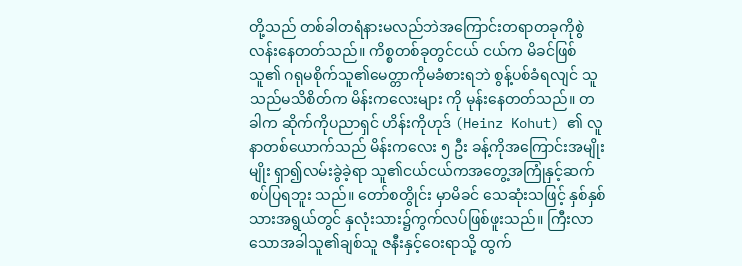တို့သည် တစ်ခါတရံနားမလည်ဘဲအကြောင်းတရာတခုကိုစွဲလန်းနေတတ်သည်။ ကိစ္စတစ်ခုတွင်ငယ် ငယ်က မိခင်ဖြစ်သူ၏ ဂရုမစိုက်သူ၏မေတ္တာကိုမခံစားရဘဲ စွန့်ပစ်ခံရလျင် သူသည်မသိစိတ်က မိန်းကလေးများ ကို မုန်းနေတတ်သည်။ တခါက ဆိုက်ကိုပညာရှင် ဟိန်းကိုဟုဒ် (Heinz Kohut) ၏ လူနာတစ်ယောက်သည် မိန်းကလေး ၅ ဦး ခန့်ကိုအကြောင်းအမျိုးမျိုး ရှာ၍လမ်းခွဲခဲ့ရာ သူ၏ငယ်ငယ်ကအတွေ့အကြုံနှင့်ဆက်စပ်ပြရဘူး သည်။ တော်စတွိုင်း မှာမိခင် သေဆုံးသဖြင့် နှစ်နှစ်သားအရွယ်တွင် နှလုံးသား၌ကွက်လပ်ဖြစ်ဖူးသည်။ ကြီးလာ သောအခါသူ၏ချစ်သူ ဇနီးနှင့်ဝေးရာသို့ ထွက်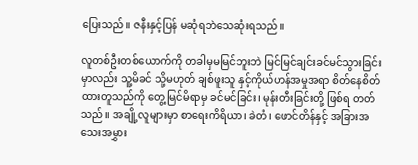ပြေးသည်။ ဇနီးနှင့်ပြန် မဆုံရဘဲသေဆုံးရသည်။

လူတစ်ဦးတစ်ယောက်ကို တခါမှမမြင်ဘူးဘဲ မြင်မြင်ချင်းခင်မင်သွားခြင်းမှာလည်း သူ့မိခင် သို့မဟုတ် ချစ်ဖူးသူ နှင့်ကိုယ်ဟန်အမှုအရာ စိတ်နေစိတ်ထားတူသည်ကို တွေ့မြင်မိရာမှ ခင်မင်ခြင်း၊ မုန်းတီးခြင်းတို့ ဖြစ်ရ တတ်သည်။ အချို့လူများမှာ စာရေးကိရိယာ၊ ခဲတံ၊ ဖောင်တိန်နှင့် အခြားအသေးအမွှား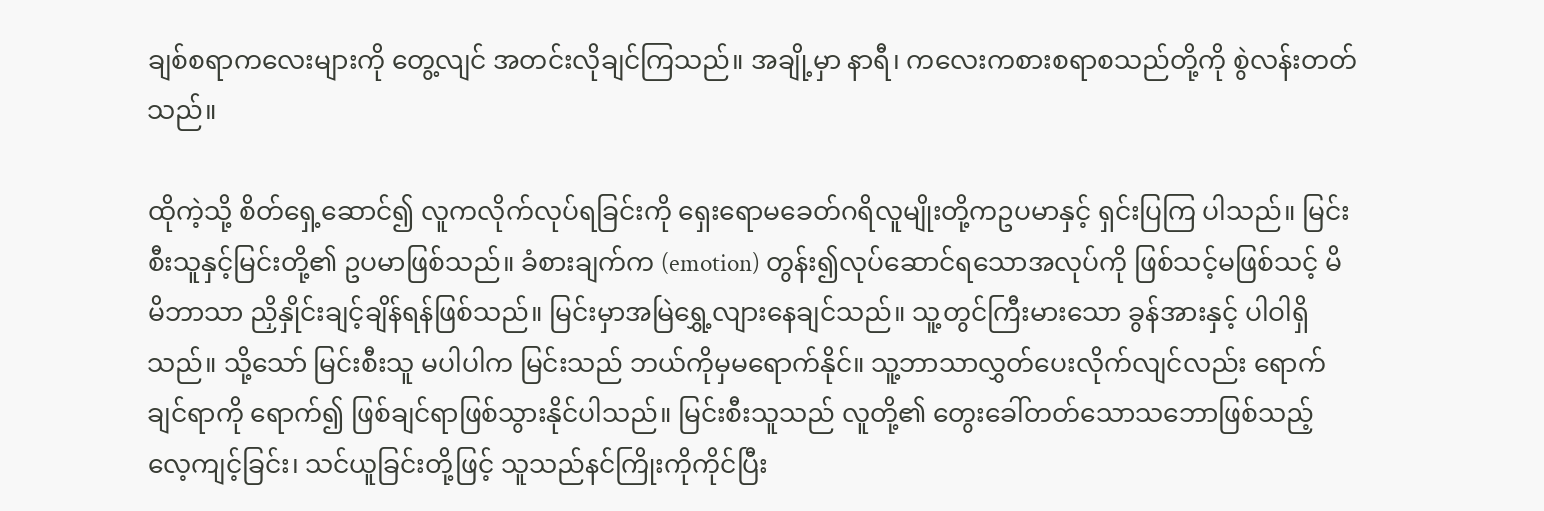ချစ်စရာကလေးများကို တွေ့လျင် အတင်းလိုချင်ကြသည်။ အချို့မှာ နာရီ၊ ကလေးကစားစရာစသည်တို့ကို စွဲလန်းတတ်သည်။

ထိုကဲ့သို့ စိတ်ရှေ့ဆောင်၍ လူကလိုက်လုပ်ရခြင်းကို ရှေးရောမခေတ်ဂရိလူမျိုးတို့ကဥပမာနှင့် ရှင်းပြကြ ပါသည်။ မြင်းစီးသူနှင့်မြင်းတို့၏ ဥပမာဖြစ်သည်။ ခံစားချက်က (emotion) တွန်း၍လုပ်ဆောင်ရသောအလုပ်ကို ဖြစ်သင့်မဖြစ်သင့် မိမိဘာသာ ညှိနှိုင်းချင့်ချိန်ရန်ဖြစ်သည်။ မြင်းမှာအမြဲရွှေ့လျားနေချင်သည်။ သူ့တွင်ကြီးမားသော ခွန်အားနှင့် ပါဝါရှိသည်။ သို့သော် မြင်းစီးသူ မပါပါက မြင်းသည် ဘယ်ကိုမှမရောက်နိုင်။ သူ့ဘာသာလွှတ်ပေးလိုက်လျင်လည်း ရောက်ချင်ရာကို ရောက်၍ ဖြစ်ချင်ရာဖြစ်သွားနိုင်ပါသည်။ မြင်းစီးသူသည် လူတို့၏ တွေးခေါ်တတ်သောသဘောဖြစ်သည့် လေ့ကျင့်ခြင်း၊ သင်ယူခြင်းတို့ဖြင့် သူသည်နင်ကြိုးကိုကိုင်ပြီး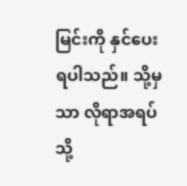မြင်းကို နှင်ပေးရပါသည်။ သို့မှသာ လိုရာအရပ်သို့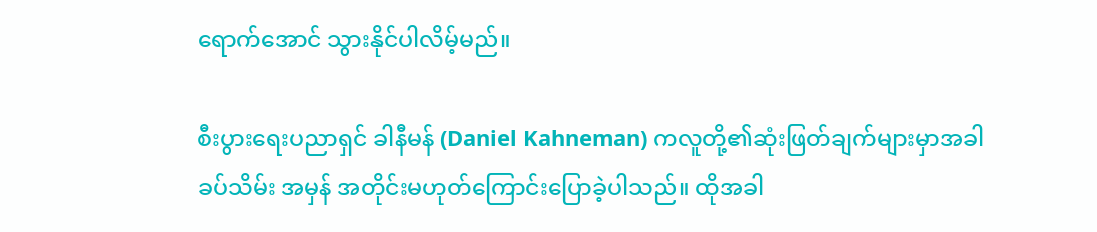ရောက်အောင် သွားနိုင်ပါလိမ့်မည်။

စီးပွားရေးပညာရှင် ခါနီမန် (Daniel Kahneman) ကလူတို့၏ဆုံးဖြတ်ချက်များမှာအခါခပ်သိမ်း အမှန် အတိုင်းမဟုတ်ကြောင်းပြောခဲ့ပါသည်။ ထိုအခါ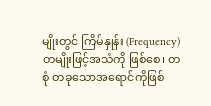မျိုးတွင် ကြိမ်နှုန်း (Frequency) တမျိုးဖြင့်အသံကို ဖြစ်စေ၊ တစုံ တခုသောအရောင်ကိုဖြစ်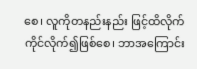စေ၊ လူကိုတနည်းနည်း ဖြင့်ထိလိုက်ကိုင်လိုက်၍ဖြစ်စေ၊ ဘာအကြောင်း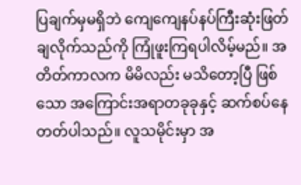ပြချက်မှမရှိဘဲ ကျေကျေနပ်နပ်ကြီးဆုံးဖြတ်ချလိုက်သည်ကို ကြုံဖူးကြရပါလိမ့်မည်။ အတိတ်ကာလက မိမိလည်း မသိတော့ပြီ ဖြစ်သော အကြောင်းအရာတခုခုနှင့် ဆက်စပ်နေတတ်ပါသည်။ လူသမိုင်းမှာ အ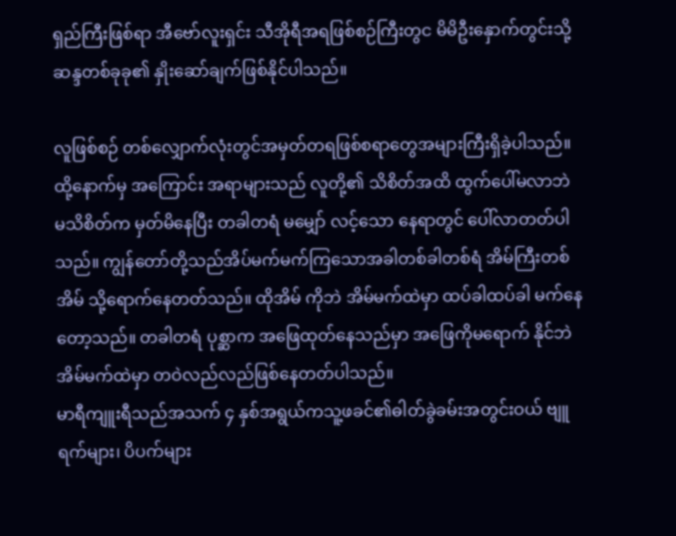ရှည်ကြီးဖြစ်ရာ အီဗော်လူးရှင်း သီအိုရီအရဖြစ်စဉ်ကြီးတွင မိမိဦးနှောက်တွင်းသို့ ဆန္ဒတစ်ခုခု၏ နှိုးဆော်ချက်ဖြစ်နိုင်ပါသည်။

လူဖြစ်စဉ် တစ်လျှောက်လုံးတွင်အမှတ်တရဖြစ်စရာတွေအများကြီးရှိခဲ့ပါသည်။ ထို့နောက်မှ အကြောင်း အရာများသည် လူတို့၏ သိစိတ်အထိ ထွက်ပေါ်မလာဘဲ မသိစိတ်က မှတ်မိနေပြီး တခါတရံ မမျှော် လင့်သော နေရာတွင် ပေါ်လာတတ်ပါသည်။ ကျွန်တော်တို့သည်အိပ်မက်မက်ကြသောအခါတစ်ခါတစ်ရံ အိမ်ကြီးတစ်အိမ် သို့ရောက်နေတတ်သည်။ ထိုအိမ် ကိုဘဲ အိမ်မက်ထဲမှာ ထပ်ခါထပ်ခါ မက်နေတော့သည်။ တခါတရံ ပုစ္ဆာက အဖြေထုတ်နေသည်မှာ အဖြေကိုမရောက် နိုင်ဘဲ အိမ်မက်ထဲမှာ တဝဲလည်လည်ဖြစ်နေတတ်ပါသည်။
မာရီကျူးရီသည်အသက် ၄ နှစ်အရွယ်ကသူ့ဖခင်၏ဓါတ်ခွဲခမ်းအတွင်းဝယ် ဗျူရက်များ၊ ပိပက်များ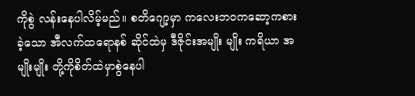ကိုစွဲ လန်းနေပါလိမ့်မည်။ စတိဂျော့မှာ ကလေးဘဝကဆော့ကစားခဲ့သော အီလက်ထရောနစ် ဆိုင်ထဲမှ ဒီဇိုင်းအမျိုး မျိုး ကရိယာ အမျိုးမျိုး တို့ကိုစိတ်ထဲမှာစွဲနေပါ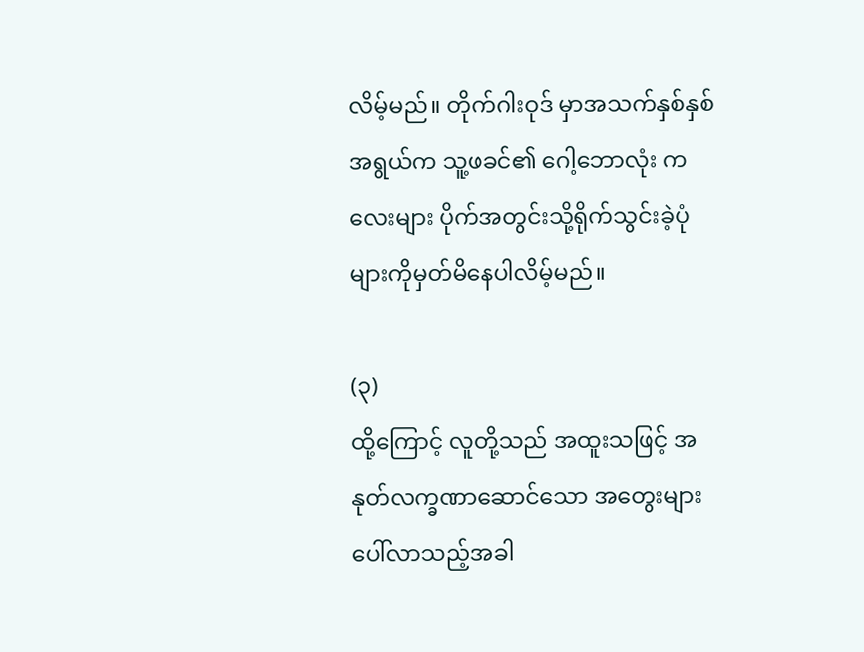လိမ့်မည်။ တိုက်ဂါးဝုဒ် မှာအသက်နှစ်နှစ်အရွယ်က သူ့ဖခင်၏ ဂေါ့ဘောလုံး ကလေးများ ပိုက်အတွင်းသို့ရိုက်သွင်းခဲ့ပုံများကိုမှတ်မိနေပါလိမ့်မည်။

(၃)
ထို့ကြောင့် လူတို့သည် အထူးသဖြင့် အနုတ်လက္ခဏာဆောင်သော အတွေးများပေါ်လာသည့်အခါ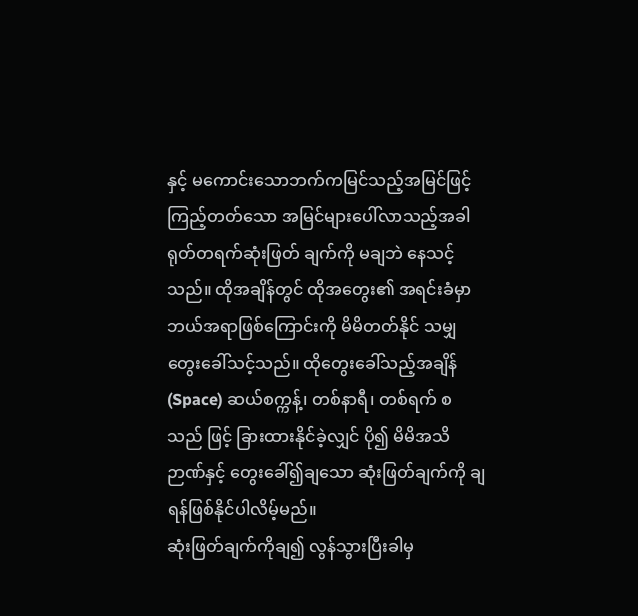နှင့် မကောင်းသောဘက်ကမြင်သည့်အမြင်ဖြင့် ကြည့်တတ်သော အမြင်များပေါ်လာသည့်အခါ ရုတ်တရက်ဆုံးဖြတ် ချက်ကို မချဘဲ နေသင့်သည်။ ထိုအချိန်တွင် ထိုအတွေး၏ အရင်းခံမှာ ဘယ်အရာဖြစ်ကြောင်းကို မိမိတတ်နိုင် သမျှ တွေးခေါ်သင့်သည်။ ထိုတွေးခေါ်သည့်အချိန် (Space) ဆယ်စက္ကန့်၊ တစ်နာရီ၊ တစ်ရက် စသည် ဖြင့် ခြားထားနိုင်ခဲ့လျှင် ပို၍ မိမိအသိဉာဏ်နှင့် တွေးခေါ်၍ချသော ဆုံးဖြတ်ချက်ကို ချရန်ဖြစ်နိုင်ပါလိမ့်မည်။
ဆုံးဖြတ်ချက်ကိုချ၍ လွန်သွားပြီးခါမှ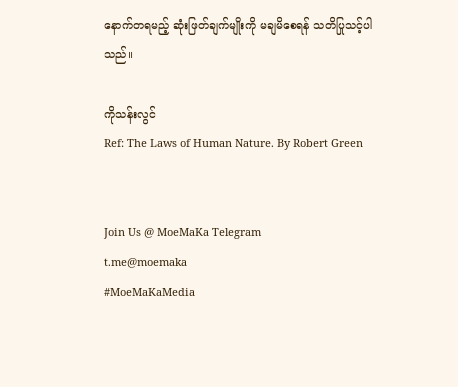နောက်တရမည့် ဆုံးဖြတ်ချက်မျိုးကို မချမိစေရန် သတိပြုသင့်ပါ သည်။

ကိုသန်းလွင်
Ref: The Laws of Human Nature. By Robert Green


Join Us @ MoeMaKa Telegram
t.me@moemaka
#MoeMaKaMedia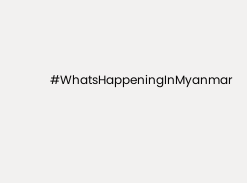#WhatsHappeningInMyanmar